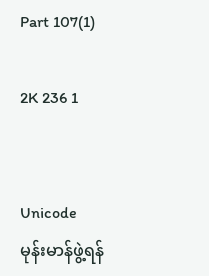Part 107(1)

2K 236 1


Unicode
မုန်းမာန်ဖွဲ့ရန်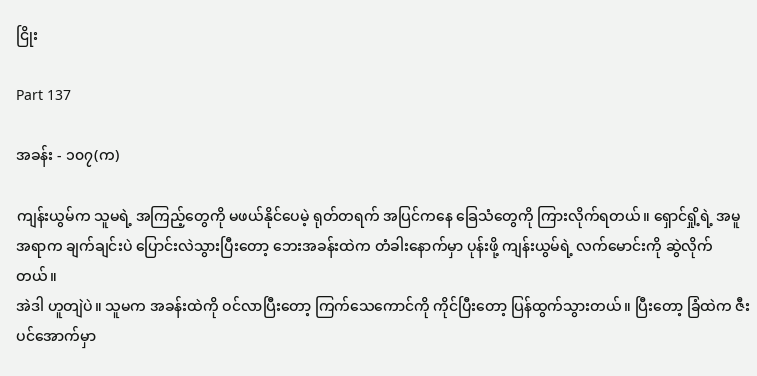ငြိုး

Part 137

အခန်း - ၁၀၇(က)

ကျန်းယွမ်က သူမရဲ့ အကြည့်တွေကို မဖယ်နိုင်ပေမဲ့ ရုတ်တရက် အပြင်ကနေ ခြေသံတွေကို ကြားလိုက်ရတယ်။ ရှောင်ရှို့ရဲ့ အမူအရာက ချက်ချင်းပဲ ပြောင်းလဲသွားပြီးတော့ ဘေးအခန်းထဲက တံခါးနောက်မှာ ပုန်းဖို့ ကျန်းယွမ်ရဲ့ လက်မောင်းကို ဆွဲလိုက်တယ်။
အဲဒါ ဟူတျဲပဲ။ သူမက အခန်းထဲကို ဝင်လာပြီးတော့ ကြက်သေကောင်ကို ကိုင်ပြီးတော့ ပြန်ထွက်သွားတယ်။ ပြီးတော့ ခြံထဲက ဇီးပင်အောက်မှာ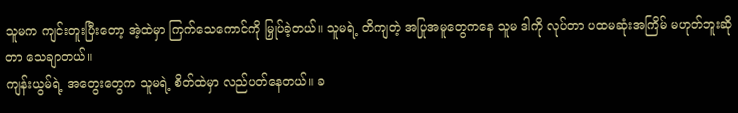သူမက ကျင်းတူးပြီးတော့ အဲ့ထဲမှာ ကြက်သေကောင်ကို မြှုပ်ခဲ့တယ်။ သူမရဲ့ တိကျတဲ့ အပြုအမူတွေကနေ သူမ ဒါကို လုပ်တာ ပထမဆုံးအကြိမ် မဟုတ်ဘူးဆိုတာ သေချာတယ်။
ကျန်းယွမ်ရဲ့ အတွေးတွေက သူမရဲ့ စိတ်ထဲမှာ လည်ပတ်နေတယ်။ ခ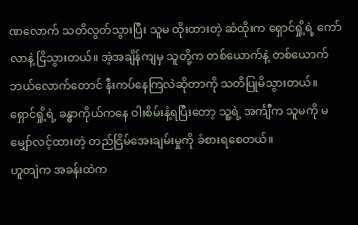ဏလောက် သတိလွတ်သွားပြီး သူမ ထိုးထားတဲ့ ဆံထိုးက ရှောင်ရှို့ရဲ့ ကော်လာနဲ့ ငြိသွားတယ်။ အဲ့အချိန်ကျမှ သူတို့က တစ်ယောက်နဲ့ တစ်ယောက် ဘယ်လောက်တောင် နီးကပ်နေကြလဲဆိုတာကို သတိပြုမိသွားတယ်။ ရှောင်ရှို့ရဲ့ ခန္ဓာကိုယ်ကနေ ဝါးစိမ်းနံ့ရပြီးတော့ သူ့ရဲ့ အင်္ကျီက သူမကို မမျှော်လင့်ထားတဲ့ တည်ငြိမ်အေးချမ်းမှုကို ခံစားရစေတယ်။
ဟူတျဲက အခန်းထဲက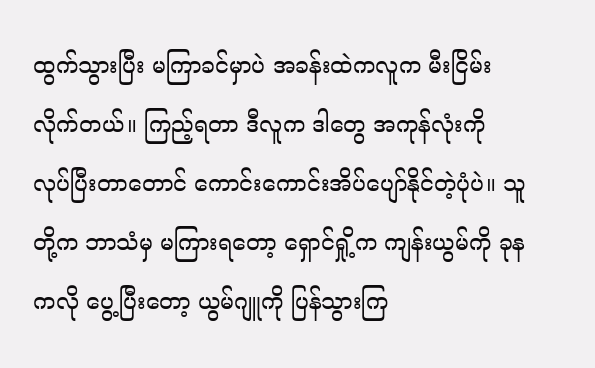ထွက်သွားပြီး မကြာခင်မှာပဲ အခန်းထဲကလူက မီးငြိမ်းလိုက်တယ်။ ကြည့်ရတာ ဒီလူက ဒါတွေ အကုန်လုံးကို လုပ်ပြီးတာတောင် ကောင်းကောင်းအိပ်ပျော်နိုင်တဲ့ပုံပဲ။ သူတို့က ဘာသံမှ မကြားရတော့ ရှောင်ရှို့က ကျန်းယွမ်ကို ခုနကလို ပွေ့ပြီးတော့ ယွမ်ဂျူကို ပြန်သွားကြ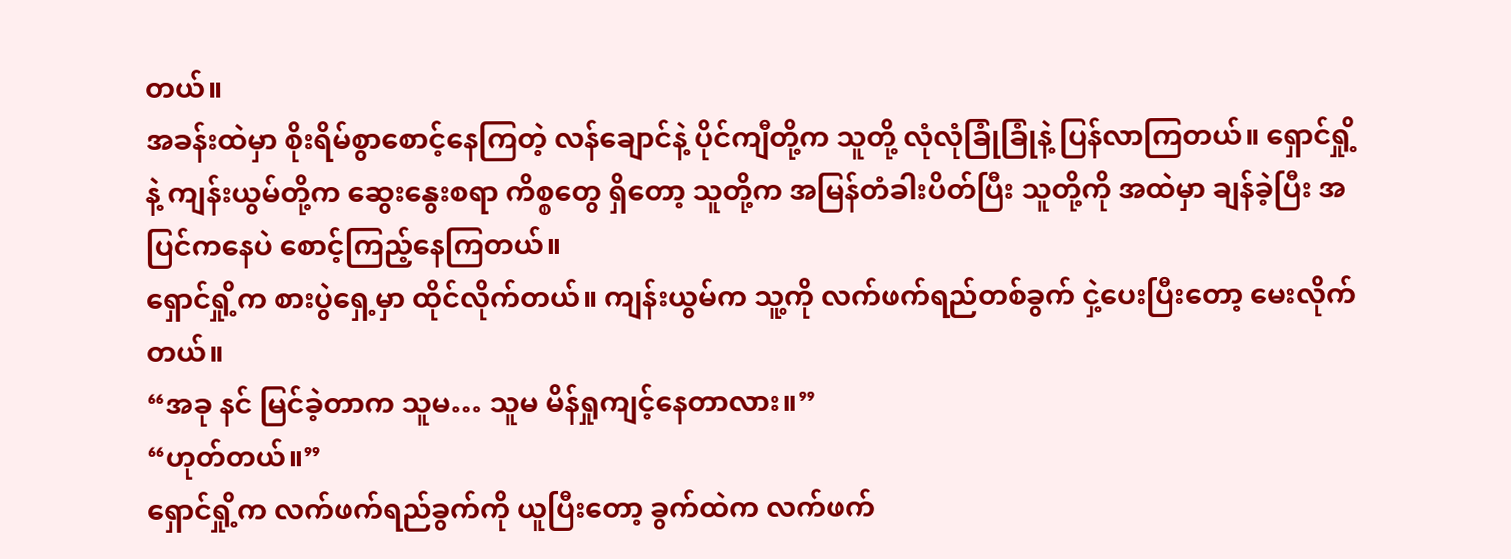တယ်။
အခန်းထဲမှာ စိုးရိမ်စွာစောင့်နေကြတဲ့ လန်ချောင်နဲ့ ပိုင်ကျီတို့က သူတို့ လုံလုံခြုံခြုံနဲ့ ပြန်လာကြတယ်။ ရှောင်ရှို့နဲ့ ကျန်းယွမ်တို့က ဆွေးနွေးစရာ ကိစ္စတွေ ရှိတော့ သူတို့က အမြန်တံခါးပိတ်ပြီး သူတို့ကို အထဲမှာ ချန်ခဲ့ပြီး အပြင်ကနေပဲ စောင့်ကြည့်နေကြတယ်။
ရှောင်ရှို့က စားပွဲရှေ့မှာ ထိုင်လိုက်တယ်။ ကျန်းယွမ်က သူ့ကို လက်ဖက်ရည်တစ်ခွက် ငှဲ့ပေးပြီးတော့ မေးလိုက်တယ်။
“အခု နင် မြင်ခဲ့တာက သူမ… သူမ မိန်ရှုကျင့်နေတာလား။”
“ဟုတ်တယ်။”
ရှောင်ရှို့က လက်ဖက်ရည်ခွက်ကို ယူပြီးတော့ ခွက်ထဲက လက်ဖက်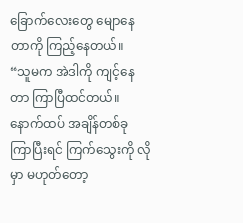ခြောက်လေးတွေ မျောနေတာကို ကြည့်နေတယ်။
“သူမက အဲဒါကို ကျင့်နေတာ ကြာပြီထင်တယ်။ နောက်ထပ် အချိန်တစ်ခု ကြာပြီးရင် ကြက်သွေးကို လိုမှာ မဟုတ်တော့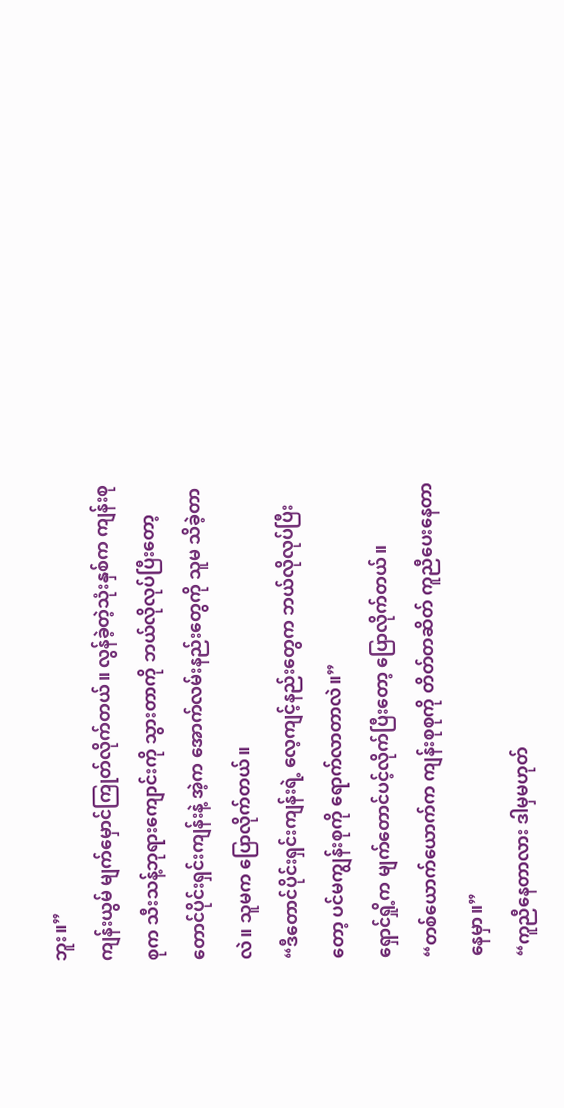ဘူး။”
ကျန်းယွမ် မျက်မှောင်ကြုတ်လိုက်တယ်။ လွန်ခဲ့တဲ့သုံးနှစ်က ကျန်းစုစုက သီးသန့်ဘုရားကျောင်းကို သွားတာကို ဘယ်လိုလုပ်ပြီးတော့ တောင်ပိုင်းရှင်းကျန်းနဲ့ အဲ့က အောက်လမ်းနည်းတွေကို သူမ သိခဲ့တာလဲ။ သူမက ပြောလိုက်တယ်။
“ဒီတောင်ပိုင်းရှင်းကျန်းရဲ့ လေ့ကျင့်နည်းတွေက ဘယ်လိုလုပ်ပြီးတော့ ပင်မကျွန်းစုကို ရောက်လာတာလဲ။”
ရှောင်ရှို့က မျက်တောင်ပင့်လိုက်ပြီးတော့ ပြောလိုက်တယ်။
“တစ်ယောက်ယောက်က ကျန်းစုစုကို တိတ်တဆိတ် ကူညီပေးနေတာနေမှာ။”
“ကူညီနေတာလား ဒါမှမဟုတ်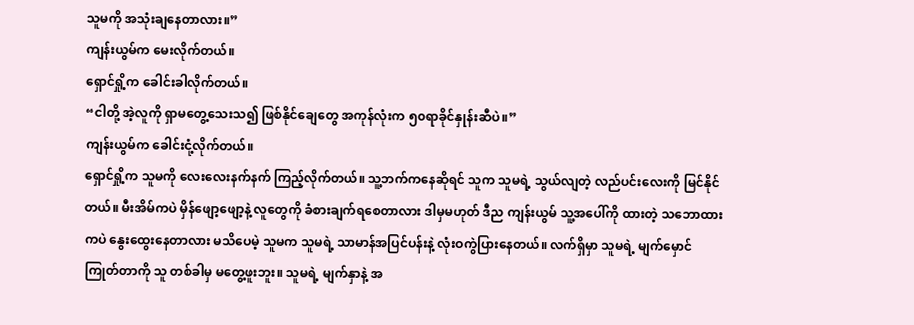သူမကို အသုံးချနေတာလား။”
ကျန်းယွမ်က မေးလိုက်တယ်။
ရှောင်ရှို့က ခေါင်းခါလိုက်တယ်။
“ငါတို့ အဲ့လူကို ရှာမတွေ့သေးသ၍ ဖြစ်နိုင်ချေတွေ အကုန်လုံးက ၅၀ရာခိုင်နှုန်းဆီပဲ။”
ကျန်းယွမ်က ခေါင်းငုံ့လိုက်တယ်။
ရှောင်ရှို့က သူမကို လေးလေးနက်နက် ကြည့်လိုက်တယ်။ သူ့ဘက်ကနေဆိုရင် သူက သူမရဲ့ သွယ်လျတဲ့ လည်ပင်းလေးကို မြင်နိုင်တယ်။ မီးအိမ်ကပဲ မှိန်ဖျော့ဖျော့နဲ့ လူတွေကို ခံစားချက်ရစေတာလား ဒါမှမဟုတ် ဒီည ကျန်းယွမ် သူ့အပေါ်ကို ထားတဲ့ သဘောထားကပဲ နွေးထွေးနေတာလား မသိပေမဲ့ သူမက သူမရဲ့ သာမာန်အပြင်ပန်းနဲ့ လုံးဝကွဲပြားနေတယ်။ လက်ရှိမှာ သူမရဲ့ မျက်မှောင်ကြုတ်တာကို သူ တစ်ခါမှ မတွေ့ဖူးဘူး။ သူမရဲ့ မျက်နှာနဲ့ အ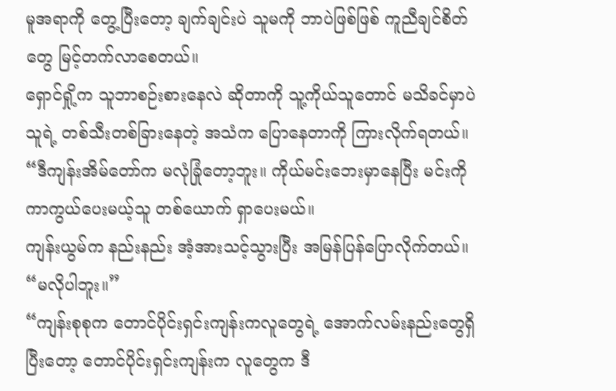မူအရာကို တွေ့ပြီးတော့ ချက်ချင်းပဲ သူမကို ဘာပဲဖြစ်ဖြစ် ကူညီချင်စိတ်တွေ မြင့်တက်လာစေတယ်။
ရှောင်ရှို့က သူဘာစဉ်းစားနေလဲ ဆိုတာကို သူ့ကိုယ်သူတောင် မသိခင်မှာပဲ သူရဲ့ တစ်သီးတစ်ခြားနေတဲ့ အသံက ပြောနေတာကို ကြားလိုက်ရတယ်။
“ဒီကျန်းအိမ်တော်က မလုံခြုံတော့ဘူး။ ကိုယ်မင်းဘေးမှာနေပြီး မင်းကို ကာကွယ်ပေးမယ့်သူ တစ်ယောက် ရှာပေးမယ်။
ကျန်းယွမ်က နည်းနည်း အံ့အားသင့်သွားပြီး အမြန်ပြန်ပြောလိုက်တယ်။
“မလိုပါဘူး။”
“ကျန်းစုစုက တောင်ပိုင်းရှင်းကျန်းကလူတွေရဲ့ အောက်လမ်းနည်းတွေရှိပြီးတော့ တောင်ပိုင်းရှင်းကျန်းက လူတွေက ဒီ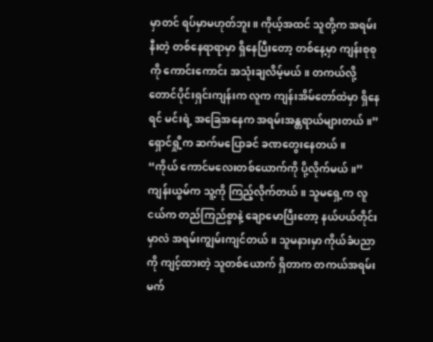မှာတင် ရပ်မှာမဟုတ်ဘူး။ ကိုယ့်အထင် သူတို့က အရမ်းနီးတဲ့ တစ်နေရာရာမှာ ရှိနေပြီးတော့ တစ်နေ့မှာ ကျန်းစုစုကို ကောင်းကောင်း အသုံးချလိမ့်မယ်။ တကယ်လို့ တောင်ပိုင်းရှင်းကျန်းက လူက ကျန်းအိမ်တော်ထဲမှာ ရှိနေရင် မင်းရဲ့ အခြေအနေက အရမ်းအန္တရာယ်များတယ်။”
ရှောင်ရှို့က ဆက်မပြောခင် ခဏတွေးနေတယ်။
“ကိုယ် ကောင်မလေးတစ်ယောက်ကို ပို့လိုက်မယ်။”
ကျန်းယွမ်က သူ့ကို ကြည့်လိုက်တယ်။ သူမရှေ့က လူငယ်က တည်ကြည်စွာနဲ့ ချောမောပြီးတော့ နယ်ပယ်တိုင်းမှာလဲ အရမ်းကျွမ်းကျင်တယ်။ သူမနားမှာ ကိုယ်ခံပညာကို ကျင့်ထားတဲ့ သူတစ်ယောက် ရှိတာက တကယ်အရမ်းမက်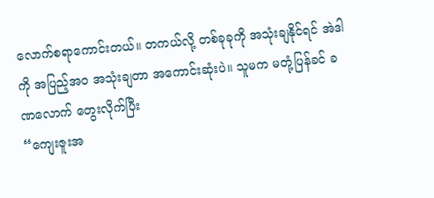လောက်စရာကောင်းတယ်။ တကယ်လို့ တစ်ခုခုကို အသုံးချနိုင်ရင် အဲဒါကို အပြည့်အဝ အသုံးချတာ အကောင်းဆုံးပဲ။ သူမက မတုံ့ပြန်ခင် ခဏလောက် တွေးလိုက်ပြီး
“ကျေးဇူးအ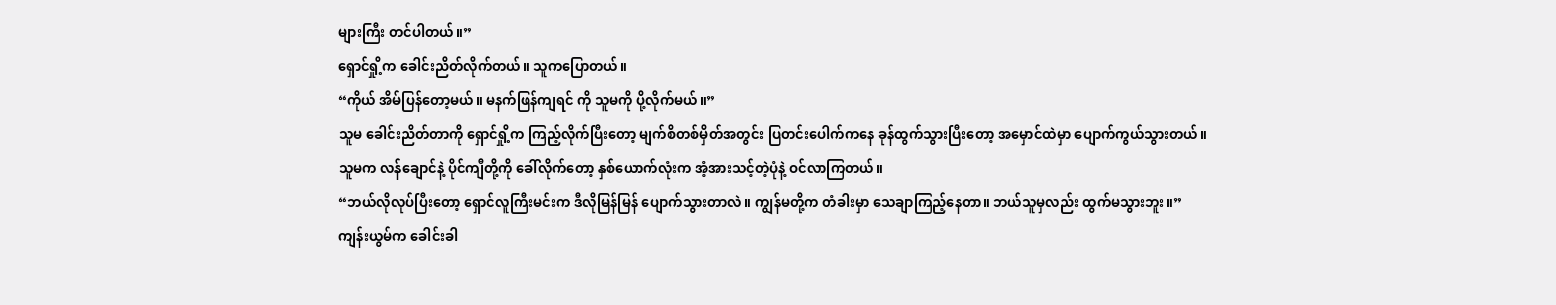များကြီး တင်ပါတယ်။”
ရှောင်ရှို့က ခေါင်းညိတ်လိုက်တယ်။ သူကပြောတယ်။
“ကိုယ် အိမ်ပြန်တော့မယ်။ မနက်ဖြန်ကျရင် ကို သူမကို ပို့လိုက်မယ်။”
သူမ ခေါင်းညိတ်တာကို ရှောင်ရှို့က ကြည့်လိုက်ပြီးတော့ မျက်စိတစ်မှိတ်အတွင်း ပြတင်းပေါက်ကနေ ခုန်ထွက်သွားပြီးတော့ အမှောင်ထဲမှာ ပျောက်ကွယ်သွားတယ်။
သူမက လန်ချောင်နဲ့ ပိုင်ကျီတို့ကို ခေါ်လိုက်တော့ နှစ်ယောက်လုံးက အံ့အားသင့်တဲ့ပုံနဲ့ ဝင်လာကြတယ်။
“ဘယ်လိုလုပ်ပြီးတော့‌ ရှောင်လူကြီးမင်းက ဒီလိုမြန်မြန် ပျောက်သွားတာလဲ။ ကျွန်မတို့က တံခါးမှာ သေချာကြည့်နေတာ။ ဘယ်သူမှလည်း ထွက်မသွားဘူး။”
ကျန်းယွမ်က ခေါင်းခါ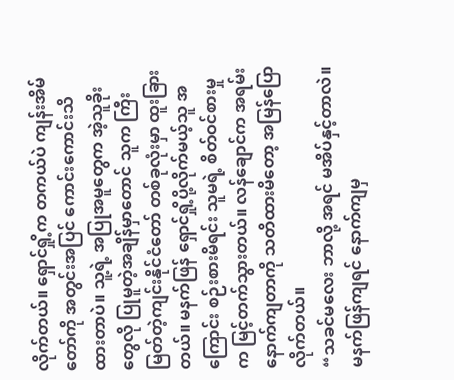လိုက်တယ်။ ရှောင်ရှို့က တကယ်ပဲ ကျန်းအိမ်တော်ကို အတွင်းအပြင် ကောင်းကောင်းသိထားတာပဲ။ သူ့ရဲ့ အပြုအမူတွေက အဲ့သူခိုးတွေလို ပြုမူတဲ့အချိန်မှာတောင် သူက ကြီးမြတ်တဲ့ကျင်းနိုင်ငံတော် တစ်ခုလုံးမှာ ထူးခြားတယ်။ မနက်ဖြန် ရှောင်ရှို့ပို့လိုက်မယ့်သူ အကြောင်း စဉ်းစားမိရင်း သူမရဲ့ စိတ်ဝင်စားမှုက မြင့်တက်သွားတယ်။ လန်ချောင်က အရမ်းနောက်ကျတာကို သတိထားမိတော့ အမြန်ပြောလိုက်တယ်။
“သခင်မလေး ဘာလို့ အရင် မအိပ်နှင့်တာလဲ။ မနက်ဖြန်ကျရင် နောက်ကျမှ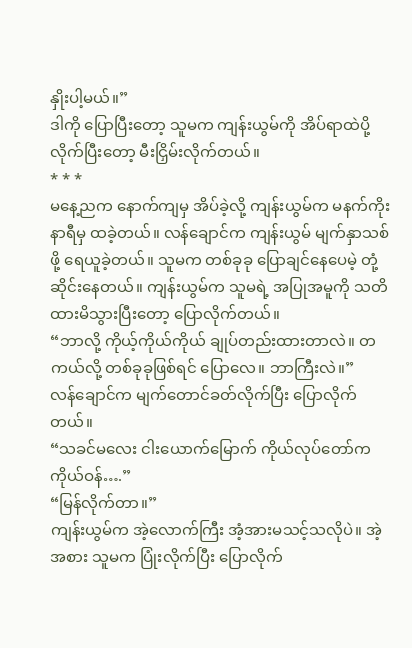နှိုးပါ့မယ်။”
ဒါကို ပြောပြီး‌တော့ သူမက ကျန်းယွမ်ကို အိပ်ရာထဲပို့လိုက်ပြီးတော့ မီးငြှိမ်းလိုက်တယ်။
* * *
မနေ့ညက နောက်ကျမှ အိပ်ခဲ့လို့ ကျန်းယွမ်က မနက်ကိုးနာရီမှ ထခဲ့တယ်။ လန်ချောင်က ကျန်းယွမ် မျက်နှာသစ်ဖို့ ရေယူခဲ့တယ်။ သူမက တစ်ခုခု ပြောချင်နေပေမဲ့ တုံ့ဆိုင်းနေတယ်။ ကျန်းယွမ်က သူမရဲ့ အပြုအမူကို သတိထားမိသွားပြီးတော့ ပြောလိုက်တယ်။
“ဘာလို့ ကိုယ့်ကိုယ်ကိုယ် ချုပ်တည်းထားတာလဲ။ တကယ်လို့ တစ်ခုခုဖြစ်ရင် ပြောလေ။ ဘာကြီးလဲ။”
လန်ချောင်က မျက်တောင်ခတ်လိုက်ပြီး ပြောလိုက်တယ်။
“သခင်မလေး ငါးယောက်မြောက် ကိုယ်လုပ်တော်က ကိုယ်ဝန်….”
“မြန်လိုက်တာ။”
ကျန်းယွမ်က အဲ့လောက်ကြီး အံ့အားမသင့်သလိုပဲ။ အဲ့အစား သူမက ပြုံးလိုက်ပြီး ပြောလိုက်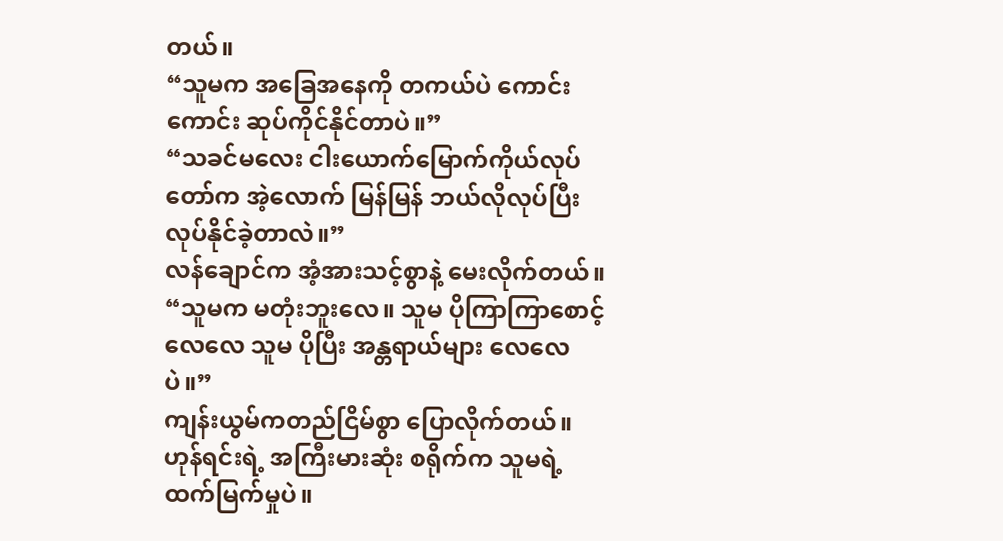တယ်။
“သူမက အခြေအနေကို တကယ်ပဲ ကောင်းကောင်း ဆုပ်ကိုင်နိုင်တာပဲ။”
“သခင်မလေး ငါးယောက်မြောက်ကိုယ်လုပ်တော်က အဲ့လောက် မြန်မြန် ဘယ်လိုလုပ်ပြီး လုပ်နိုင်ခဲ့တာလဲ။”
လန်ချောင်က အံ့အားသင့်စွာနဲ့ မေးလိုက်တယ်။
“သူမက မတုံးဘူးလေ။ သူမ ပိုကြာကြာစောင့်လေလေ သူမ ပိုပြီး အန္တရာယ်များ လေလေပဲ။”
ကျန်းယွမ်ကတည်ငြိမ်စွာ ပြောလိုက်တယ်။
ဟုန်ရင်းရဲ့ အကြီးမားဆုံး စရိုက်က သူမရဲ့ ထက်မြက်မှုပဲ။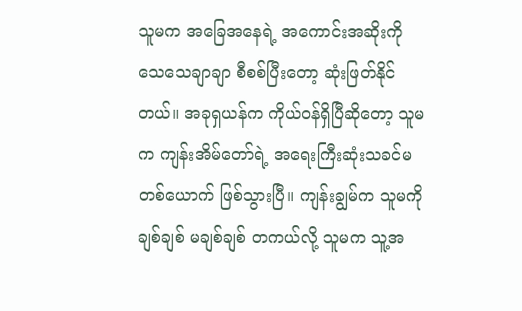သူမက အခြေအနေရဲ့ အကောင်းအဆိုးကို သေသေချာချာ စီစစ်ပြီးတော့ ဆုံးဖြတ်နိုင်တယ်။ အခုရှယန်က ကိုယ်ဝန်ရှိပြီဆိုတော့ သူမက ကျန်းအိမ်တော်ရဲ့ အရေးကြီးဆုံးသခင်မတစ်ယောက် ဖြစ်သွားပြီ။ ကျန်းချွမ်က သူမကို ချစ်ချစ် မချစ်ချစ် တကယ်လို့ သူမက သူ့အ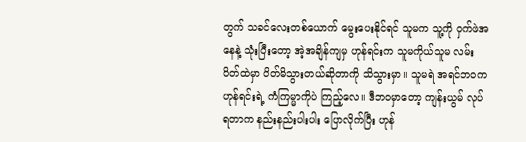တွက် သခင်လေးတစ်ယောက် မွေးပေးနိုင်ရင် သူမက သူ့ကို ဝှက်ဖဲအနေနဲ့ သုံးပြီးတော့ အဲ့အချိန်ကျမှ ဟုန်ရင်းက သူမကိုယ်သူမ လမ်းပိတ်ထဲမှာ ပိတ်မိသွားတယ်ဆိုတာကို သိသွားမှာ။ သူမရဲ အရင်ဘဝက ဟုန်ရင်းရဲ့ ကံကြမ္မာကိုပဲ ကြည့်လေ။ ဒီဘဝမှာတော့ ကျန်းယွမ် လုပ်ရတာက နည်းနည်းပါးပါး ပြောလိုက်ပြီး ဟုန်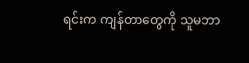ရင်းက ကျန်တာတွေကို သူမဘာ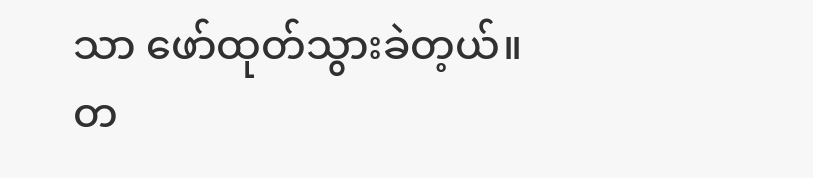သာ ဖော်ထုတ်သွားခဲတ့ယ်။ တ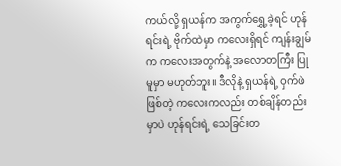ကယ်လို့ ရှယန်က အကွက်ရွှေ့ခဲ့ရင် ဟုန်ရင်းရဲ့ ဗိုက်ထဲမှာ ကလေးရှိရင် ကျန်းချွမ်က ကလေးအတွက်နဲ့ အလောတကြီး ပြုမူမှာ မဟုတ်ဘူး။ ဒီလိုနဲ့ ရှယန်ရဲ့ ဝှက်ဖဲဖြစ်တဲ့ ကလေးကလည်း တစ်ချိန်တည်းမှာပဲ ဟုန်ရင်းရဲ့ သေခြင်းတ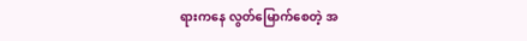ရားကနေ လွတ်မြောက်စေတဲ့ အ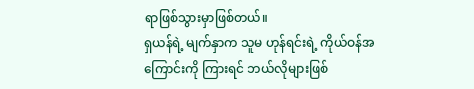ရာဖြစ်သွားမှာဖြစ်တယ်။
ရှယန်ရဲ့ မျက်နှာက သူမ ဟုန်ရင်းရဲ့ ကိုယ်ဝန်အကြောင်းကို ကြားရင် ဘယ်လိုများဖြစ်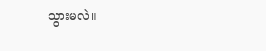သွားမလဲ။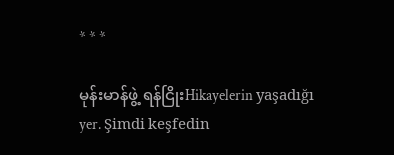* * *

မုန်းမာန်ဖွဲ့ ရန်ငြိုးHikayelerin yaşadığı yer. Şimdi keşfedin